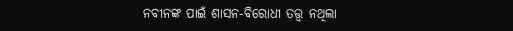ନବୀନଙ୍କ ପାଇଁ ଶାସନ-ବିରୋଧୀ ତତ୍ତ୍ବ ନଥିଲା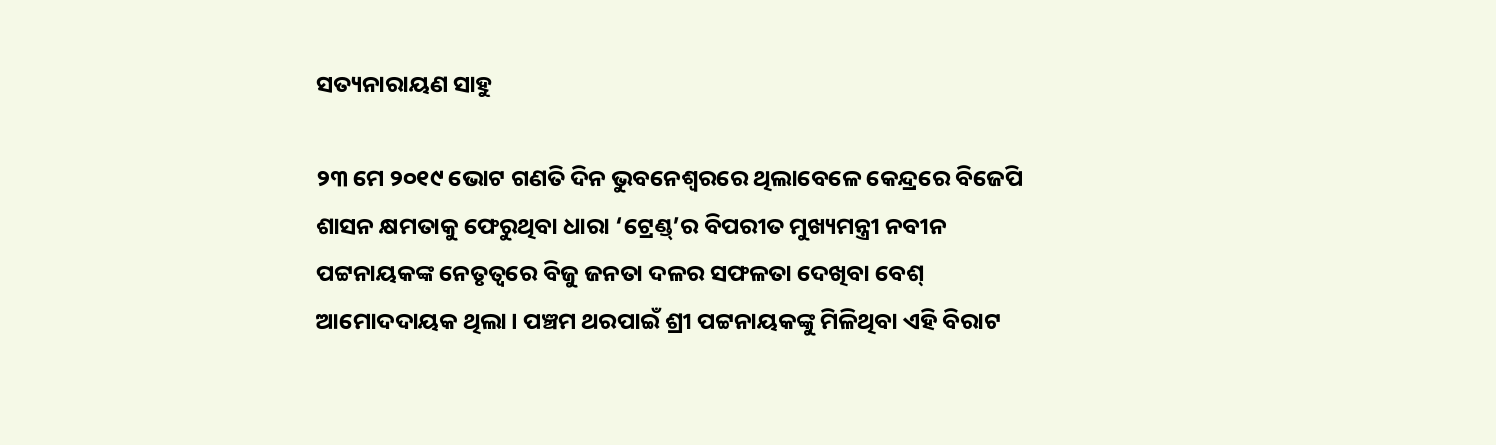ସତ୍ୟନାରାୟଣ ସାହୁ

୨୩ ମେ ୨୦୧୯ ଭୋଟ ଗଣତି ଦିନ ଭୁବନେଶ୍ବରରେ ଥିଲାବେଳେ କେନ୍ଦ୍ରରେ ବିଜେପି ଶାସନ କ୍ଷମତାକୁ ଫେରୁଥିବା ଧାରା ‘ଟ୍ରେଣ୍ଡ୍’ର ବିପରୀତ ମୁଖ୍ୟମନ୍ତ୍ରୀ ନବୀନ ପଟ୍ଟନାୟକଙ୍କ ନେତୃତ୍ବରେ ବିଜୁ ଜନତା ଦଳର ସଫଳତା ଦେଖିବା ବେଶ୍ ଆମୋଦଦାୟକ ଥିଲା। ପଞ୍ଚମ ଥରପାଇଁ ଶ୍ରୀ ପଟ୍ଟନାୟକଙ୍କୁ ମିଳିଥିବା ଏହି ବିରାଟ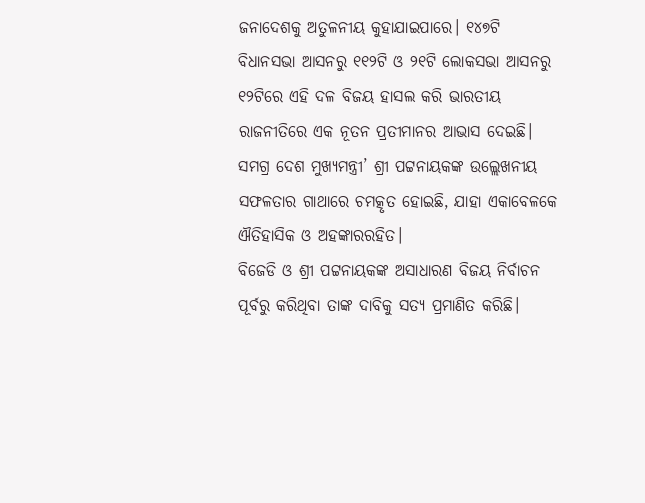ଜନାଦେଶକୁ ଅତୁଳନୀୟ କୁହାଯାଇପାରେ। ୧୪୭ଟି ବିଧାନସଭା ଆସନରୁ ୧୧୨ଟି ଓ ୨୧ଟି ଲୋକସଭା ଆସନରୁ ୧୨ଟିରେ ଏହି ଦଳ ବିଜୟ ହାସଲ କରି ଭାରତୀୟ ରାଜନୀତିରେ ଏକ ନୂତନ ପ୍ରତୀମାନର ଆଭାସ ଦେଇଛି। ସମଗ୍ର ଦେଶ ମୁଖ୍ୟମନ୍ତ୍ରୀ’ ଶ୍ରୀ ପଟ୍ଟନାୟକଙ୍କ ଉଲ୍ଲେଖନୀୟ ସଫଳତାର ଗାଥାରେ ଚମତ୍କୃତ ହୋଇଛି, ଯାହା ଏକାବେଳକେ ଐତିହାସିକ ଓ ଅହଙ୍କାରରହିତ।
ବିଜେଡି ଓ ଶ୍ରୀ ପଟ୍ଟନାୟକଙ୍କ ଅସାଧାରଣ ବିଜୟ ନିର୍ବାଚନ ପୂର୍ବରୁ କରିଥିବା ତାଙ୍କ ଦାବିକୁ ସତ୍ୟ ପ୍ରମାଣିତ କରିଛି।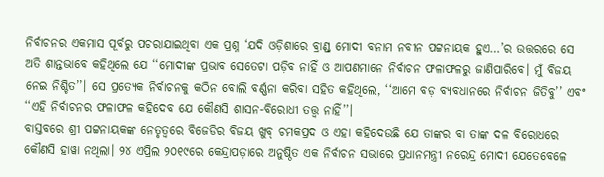ନିର୍ବାଚନର ଏକମାସ ପୂର୍ବରୁ ପଚରାଯାଇଥିବା ଏକ ପ୍ରଶ୍ନ ‘ଯଦି ଓଡ଼ିଶାରେ ବ୍ରାଣ୍ଡ୍‌ ମୋଦୀ ବନାମ ନବୀନ ପଟ୍ଟନାୟକ ହୁଏ…’ର ଉତ୍ତରରେ ସେ ଅତି ଶାନ୍ତଭାବେ କହିଥିଲେ ଯେ ‘‘ମୋଦୀଙ୍କ ପ୍ରଭାବ ସେତେଟା ପଡ଼ିବ ନାହିଁ ଓ ଆପଣମାନେ ନିର୍ବାଚନ ଫଳାଫଳରୁ ଜାଣିପାରିବେ। ମୁଁ ବିଜୟ ନେଇ ନିଶ୍ଚିତ’’। ସେ ପ୍ରତ୍ୟେକ ନିର୍ବାଚନକୁ କଠିନ ବୋଲି ବର୍ଣ୍ଣନା କରିବା ସହିତ କହିଥିଲେ, ‘‘ଆମେ ବଡ଼ ବ୍ୟବଧାନରେ ନିର୍ବାଚନ ଜିତିବୁ’’ ଏବଂ ‘‘ଏହି ନିର୍ବାଚନର ଫଳାଫଳ କହିଦେବ ଯେ କୌଣସି ଶାସନ-ବିରୋଧୀ ତତ୍ତ୍ବ ନାହିଁ’’।
ବାସ୍ତବରେ ଶ୍ରୀ ପଟ୍ଟନାୟକଙ୍କ ନେତୃତ୍ବରେ ବିଜେଡିର ବିଜୟ ଖୁବ୍ ଚମକପ୍ରଦ ଓ ଏହା କହିଦେଉଛି ଯେ ତାଙ୍କର ବା ତାଙ୍କ ଦଳ ବିରୋଧରେ କୌଣସି ହାୱା ନଥିଲା। ୨୪ ଏପ୍ରିଲ ୨୦୧୯ରେ କେନ୍ଦ୍ରାପଡ଼ାରେ ଅନୁଷ୍ଠିତ ଏକ ନିର୍ବାଚନ ସଭାରେ ପ୍ରଧାନମନ୍ତ୍ରୀ ନରେନ୍ଦ୍ର ମୋଦୀ ଯେତେବେଳେ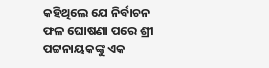କହିଥିଲେ ଯେ ନିର୍ବାଚନ ଫଳ ଘୋଷଣା ପରେ ଶ୍ରୀ ପଟ୍ଟନାୟକଙ୍କୁ ଏକ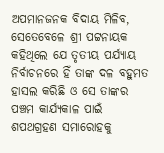ଅପମାନଜନକ ବିଦାୟ ମିଳିବ, ସେତେବେଳେ ଶ୍ରୀ ପଟ୍ଟନାୟକ କହିଥିଲେ ଯେ ତୃତୀୟ ପର୍ଯ୍ୟାୟ ନିର୍ବାଚନରେ ହିଁ ତାଙ୍କ ଦଳ ବହୁମତ ହାସଲ କରିଛି ଓ ସେ ତାଙ୍କର ପଞ୍ଚମ କାର୍ଯ୍ୟକାଳ ପାଇଁ ଶପଥଗ୍ରହଣ ସମାରୋହକୁ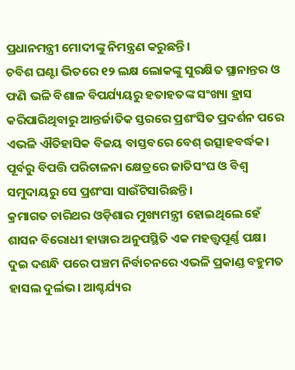ପ୍ରଧାନମନ୍ତ୍ରୀ ମୋଦୀଙ୍କୁ ନିମନ୍ତ୍ରଣ କରୁଛନ୍ତି।
ଚବିଶ ଘଣ୍ଟା ଭିତରେ ୧୨ ଲକ୍ଷ ଲୋକଙ୍କୁ ସୁରକ୍ଷିତ ସ୍ଥାନାନ୍ତର ଓ ଫଣି ଭଳି ବିଶାଳ ବିପର୍ଯ୍ୟୟରୁ ହତାହତଙ୍କ ସଂଖ୍ୟା ହ୍ରାସ କରିପାରିଥିବାରୁ ଆନ୍ତର୍ଜାତିକ ସ୍ତରରେ ପ୍ରଶଂସିତ ପ୍ରଦର୍ଶନ ପରେ ଏଭଳି ଐତିହାସିକ ବିଜୟ ବାସ୍ତବରେ ବେଶ୍ ଉତ୍ସାହବର୍ଦ୍ଧକ। ପୂର୍ବରୁ ବିପତ୍ତି ପରିଚାଳନା କ୍ଷେତ୍ରରେ ଜାତିସଂଘ ଓ ବିଶ୍ବ ସମୁଦାୟରୁ ସେ ପ୍ରଶଂସା ସାଉଁଟିସାରିଛନ୍ତି।
କ୍ରମାଗତ ଚାରିଥର ଓଡ଼ିଶାର ମୁଖ୍ୟମନ୍ତ୍ରୀ ହୋଇଥିଲେ ହେଁ ଶାସନ ବିରୋଧୀ ହାୱାର ଅନୁପସ୍ଥିତି ଏକ ମହତ୍ତ୍ବପୂର୍ଣ୍ଣ ପକ୍ଷ। ଦୁଇ ଦଶନ୍ଧି ପରେ ପଞ୍ଚମ ନିର୍ବାଚନରେ ଏଭଳି ପ୍ରକାଣ୍ଡ ବହୁମତ ହାସଲ ଦୁର୍ଲଭ। ଆଶ୍ଚର୍ଯ୍ୟର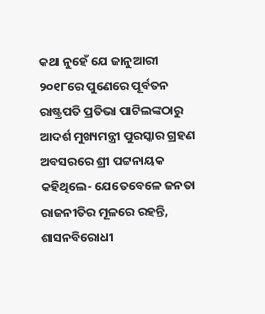କଥା ନୁହେଁ ଯେ ଜାନୁଆରୀ ୨୦୧୮ରେ ପୁଣେରେ ପୂର୍ବତନ ରାଷ୍ଟ୍ରପତି ପ୍ରତିଭା ପାଟିଲଙ୍କଠାରୁ ଆଦର୍ଶ ମୁଖ୍ୟମନ୍ତ୍ରୀ ପୁରସ୍କାର ଗ୍ରହଣ ଅବସରରେ ଶ୍ରୀ ପଟ୍ଟନାୟକ କହିଥିଲେ- ଯେତେବେଳେ ଜନତା ରାଜନୀତିର ମୂଳରେ ରହନ୍ତି, ଶାସନବିରୋଧୀ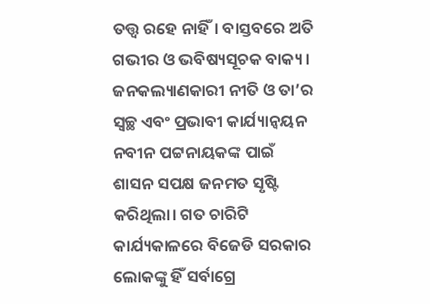ତତ୍ତ୍ବ ରହେ ନାହିଁ। ବାସ୍ତବରେ ଅତି ଗଭୀର ଓ ଭବିଷ୍ୟସୂଚକ ବାକ୍ୟ।
ଜନକଲ୍ୟାଣକାରୀ ନୀତି ଓ ତା’ର ସ୍ବଚ୍ଛ ଏବଂ ପ୍ରଭାବୀ କାର୍ଯ୍ୟାନ୍ବୟନ ନବୀନ ପଟ୍ଟନାୟକଙ୍କ ପାଇଁ ଶାସନ ସପକ୍ଷ ଜନମତ ସୃଷ୍ଟି କରିଥିଲା। ଗତ ଚାରିଟି କାର୍ଯ୍ୟକାଳରେ ବିଜେଡି ସରକାର ଲୋକଙ୍କୁ ହିଁ ସର୍ବାଗ୍ରେ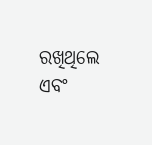ରଖିଥିଲେ ଏବଂ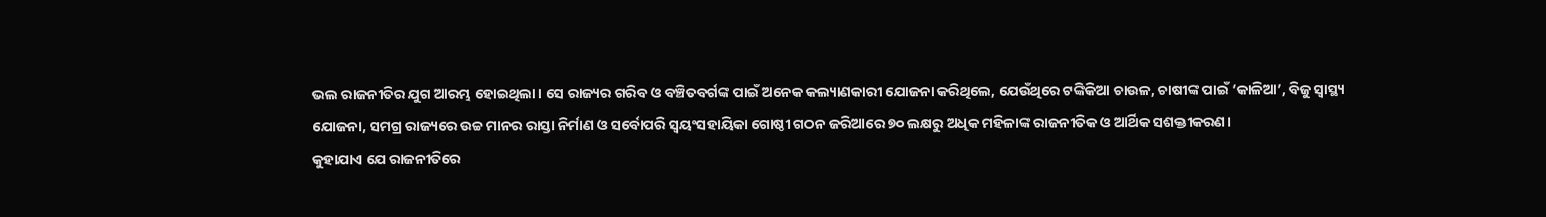ଭଲ ରାଜନୀତିର ଯୁଗ ଆରମ୍ଭ ହୋଇଥିଲା। ସେ ରାଜ୍ୟର ଗରିବ ଓ ବଞ୍ଚିତବର୍ଗଙ୍କ ପାଇଁ ଅନେକ କଲ୍ୟାଣକାରୀ ଯୋଜନା କରିଥିଲେ, ଯେଉଁଥିରେ ଟଙ୍କିକିଆ ଚାଉଳ, ଚାଷୀଙ୍କ ପାଇଁ ‘କାଳିଆ’, ବିଜୁ ସ୍ବାସ୍ଥ୍ୟ ଯୋଜନା, ସମଗ୍ର ରାଜ୍ୟରେ ଉଚ୍ଚ ମାନର ରାସ୍ତା ନିର୍ମାଣ ଓ ସର୍ବୋପରି ସ୍ବୟଂସହାୟିକା ଗୋଷ୍ଠୀ ଗଠନ ଜରିଆରେ ୭୦ ଲକ୍ଷରୁ ଅଧିକ ମହିଳାଙ୍କ ରାଜନୀତିକ ଓ ଆର୍ଥିକ ସଶକ୍ତୀକରଣ।
କୁହାଯାଏ ଯେ ରାଜନୀତିରେ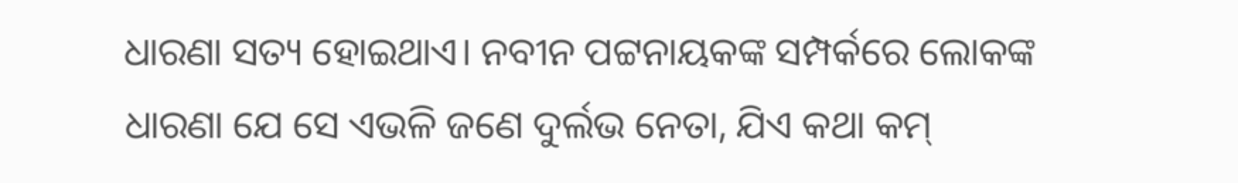ଧାରଣା ସତ୍ୟ ହୋଇଥାଏ। ନବୀନ ପଟ୍ଟନାୟକଙ୍କ ସମ୍ପର୍କରେ ଲୋକଙ୍କ ଧାରଣା ଯେ ସେ ଏଭଳି ଜଣେ ଦୁର୍ଲଭ ନେତା, ଯିଏ କଥା କମ୍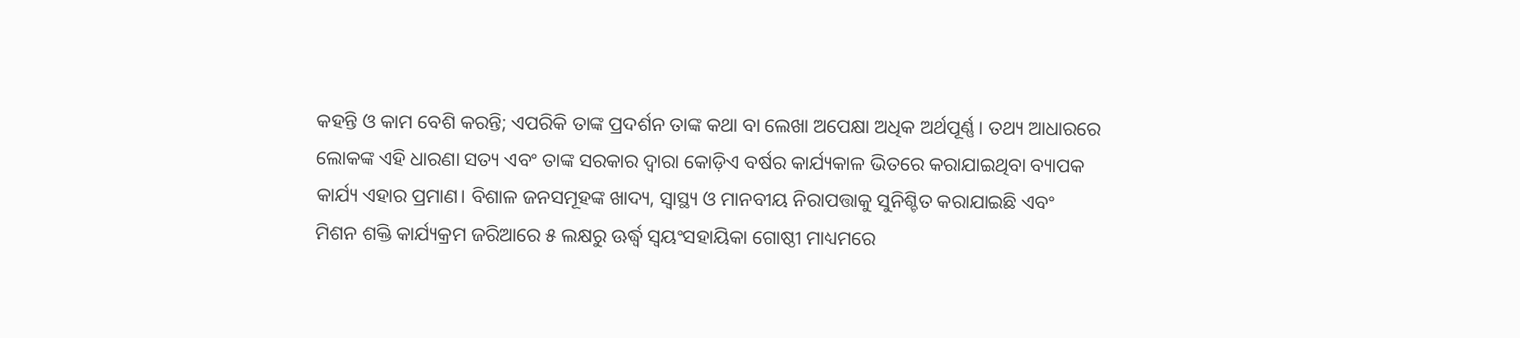କହନ୍ତି ଓ କାମ ବେଶି କରନ୍ତି; ଏପରିକି ତାଙ୍କ ପ୍ରଦର୍ଶନ ତାଙ୍କ କଥା ବା ଲେଖା ଅପେକ୍ଷା ଅଧିକ ଅର୍ଥପୂର୍ଣ୍ଣ। ତଥ୍ୟ ଆଧାରରେ ଲୋକଙ୍କ ଏହି ଧାରଣା ସତ୍ୟ ଏବଂ ତାଙ୍କ ସରକାର ଦ୍ବାରା କୋଡ଼ିଏ ବର୍ଷର କାର୍ଯ୍ୟକାଳ ଭିତରେ କରାଯାଇଥିବା ବ୍ୟାପକ କାର୍ଯ୍ୟ ଏହାର ପ୍ରମାଣ। ବିଶାଳ ଜନସମୂହଙ୍କ ଖାଦ୍ୟ, ସ୍ବାସ୍ଥ୍ୟ ଓ ମାନବୀୟ ନିରାପତ୍ତାକୁ ସୁନିଶ୍ଚିତ କରାଯାଇଛି ଏବଂ ମିଶନ ଶକ୍ତି କାର୍ଯ୍ୟକ୍ରମ ଜରିଆରେ ୫ ଲକ୍ଷରୁ ଊର୍ଦ୍ଧ୍ବ ସ୍ବୟଂସହାୟିକା ଗୋଷ୍ଠୀ ମାଧ୍ୟମରେ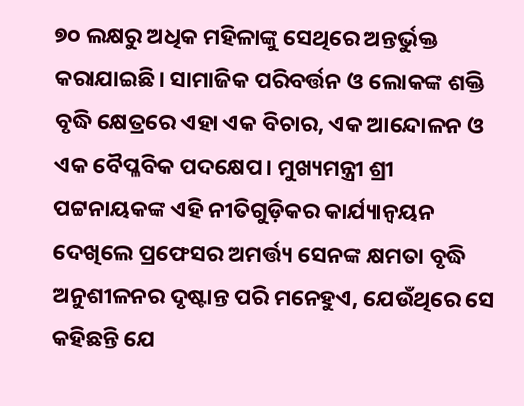୭୦ ଲକ୍ଷରୁ ଅଧିକ ମହିଳାଙ୍କୁ ସେଥିରେ ଅନ୍ତର୍ଭୁକ୍ତ କରାଯାଇଛି। ସାମାଜିକ ପରିବର୍ତ୍ତନ ଓ ଲୋକଙ୍କ ଶକ୍ତି ବୃଦ୍ଧି କ୍ଷେତ୍ରରେ ଏହା ଏକ ବିଚାର, ଏକ ଆନ୍ଦୋଳନ ଓ ଏକ ବୈପ୍ଳବିକ ପଦକ୍ଷେପ। ମୁଖ୍ୟମନ୍ତ୍ରୀ ଶ୍ରୀ ପଟ୍ଟନାୟକଙ୍କ ଏହି ନୀତିଗୁଡ଼ିକର କାର୍ଯ୍ୟାନ୍ବୟନ ଦେଖିଲେ ପ୍ରଫେସର ଅମର୍ତ୍ତ୍ୟ ସେନଙ୍କ କ୍ଷମତା ବୃଦ୍ଧି ଅନୁଶୀଳନର ଦୃଷ୍ଟାନ୍ତ ପରି ମନେହୁଏ, ଯେଉଁଥିରେ ସେ କହିଛନ୍ତି ଯେ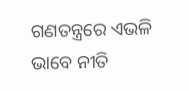ଗଣତନ୍ତ୍ରରେ ଏଭଳି ଭାବେ ନୀତି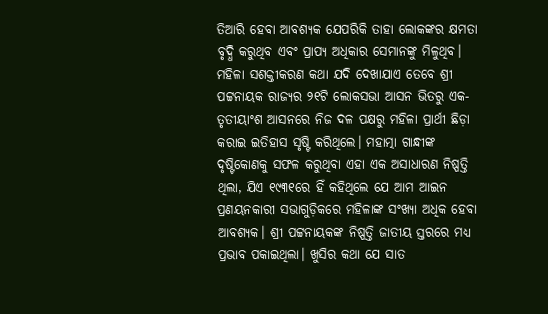ତିଆରି ହେବା ଆବଶ୍ୟକ ଯେପରିକି ତାହା ଲୋକଙ୍କର କ୍ଷମତା ବୃଦ୍ଧି କରୁଥିବ ଏବଂ ପ୍ରାପ୍ୟ ଅଧିକାର ସେମାନଙ୍କୁ ମିଳୁଥିବ।
ମହିଳା ସଶକ୍ତୀକରଣ କଥା ଯଦି ଦେଖାଯାଏ ତେବେ ଶ୍ରୀ ପଟ୍ଟନାୟକ ରାଜ୍ୟର ୨୧ଟି ଲୋକସଭା ଆସନ ଭିତରୁ ଏକ-ତୃତୀୟାଂଶ ଆସନରେ ନିଜ ଦଳ ପକ୍ଷରୁ ମହିଳା ପ୍ରାର୍ଥୀ ଛିଡ଼ା କରାଇ ଇତିହାସ ସୃଷ୍ଟି କରିଥିଲେ। ମହାତ୍ମା ଗାନ୍ଧୀଙ୍କ ଦୃଷ୍ଟିକୋଣକୁ ସଫଳ କରୁଥିବା ଏହା ଏକ ଅସାଧାରଣ ନିଷ୍ପତ୍ତି ଥିଲା, ଯିଏ ୧୯୩୧ରେ ହିଁ କହିଥିଲେ ଯେ ଆମ ଆଇନ ପ୍ରଣୟନକାରୀ ସଭାଗୁଡ଼ିକରେ ମହିଳାଙ୍କ ସଂଖ୍ୟା ଅଧିକ ହେବା ଆବଶ୍ୟକ। ଶ୍ରୀ ପଟ୍ଟନାୟକଙ୍କ ନିଷ୍ପତ୍ତି ଜାତୀୟ ସ୍ତରରେ ମଧ୍ୟ ପ୍ରଭାବ ପକାଇଥିଲା। ଖୁସିର କଥା ଯେ ସାତ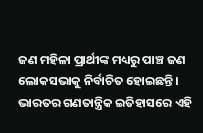ଜଣ ମହିଳା ପ୍ରାର୍ଥୀଙ୍କ ମଧ୍ୟରୁ ପାଞ୍ଚ ଜଣ ଲୋକସଭାକୁ ନିର୍ବାଚିତ ହୋଇଛନ୍ତି। ଭାରତର ଗଣତାନ୍ତ୍ରିକ ଇତିହାସରେ ଏହି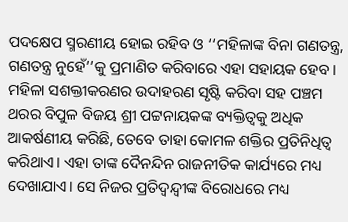ପଦକ୍ଷେପ ସ୍ମରଣୀୟ ହୋଇ ରହିବ ଓ ‘‘ମହିଳାଙ୍କ ବିନା ଗଣତନ୍ତ୍ର, ଗଣତନ୍ତ୍ର ନୁହେଁ’’କୁ ପ୍ରମାଣିତ କରିବାରେ ଏହା ସହାୟକ ହେବ।
ମହିଳା ସଶକ୍ତୀକରଣର ଉଦାହରଣ ସୃଷ୍ଟି କରିବା ସହ ପଞ୍ଚମ ଥରର ବିପୁଳ ବିଜୟ ଶ୍ରୀ ପଟ୍ଟନାୟକଙ୍କ ବ୍ୟକ୍ତିତ୍ବକୁ ଅଧିକ ଆକର୍ଷଣୀୟ କରିଛି, ତେବେ ତାହା କୋମଳ ଶକ୍ତିର ପ୍ରତିନିଧିତ୍ବ କରିଥାଏ। ଏହା ତାଙ୍କ ଦୈନନ୍ଦିନ ରାଜନୀତିକ କାର୍ଯ୍ୟରେ ମଧ୍ୟ ଦେଖାଯାଏ। ସେ ନିଜର ପ୍ରତିଦ୍ବନ୍ଦ୍ବୀଙ୍କ ବିରୋଧରେ ମଧ୍ୟ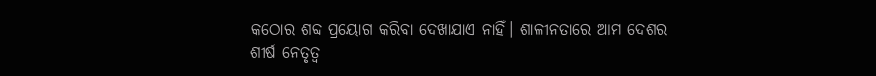କଠୋର ଶବ୍ଦ ପ୍ରୟୋଗ କରିବା ଦେଖାଯାଏ ନାହିଁ। ଶାଳୀନତାରେ ଆମ ଦେଶର ଶୀର୍ଷ ନେତୃତ୍ବ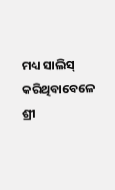ମଧ୍ୟ ସାଲିସ୍ କରିଥିବାବେଳେ ଶ୍ରୀ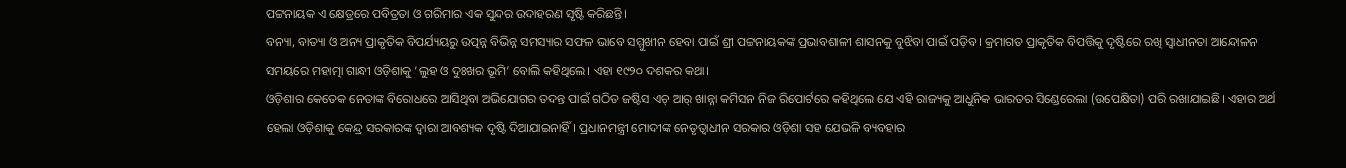ପଟ୍ଟନାୟକ ଏ କ୍ଷେତ୍ରରେ ପବିତ୍ରତା ଓ ଗରିମାର ଏକ ସୁନ୍ଦର ଉଦାହରଣ ସୃଷ୍ଟି କରିଛନ୍ତି।
ବନ୍ୟା, ବାତ୍ୟା ଓ ଅନ୍ୟ ପ୍ରାକୃତିକ ବିପର୍ଯ୍ୟୟରୁ ଉତ୍ପନ୍ନ ବିଭିନ୍ନ ସମସ୍ୟାର ସଫଳ ଭାବେ ସମ୍ମୁଖୀନ ହେବା ପାଇଁ ଶ୍ରୀ ପଟ୍ଟନାୟକଙ୍କ ପ୍ରଭାବଶାଳୀ ଶାସନକୁ ବୁଝିବା ପାଇଁ ପଡ଼ିବ। କ୍ରମାଗତ ପ୍ରାକୃତିକ ବିପତ୍ତିକୁ ଦୃଷ୍ଟିରେ ରଖି ସ୍ବାଧୀନତା ଆନ୍ଦୋଳନ ସମୟରେ ମହାତ୍ମା ଗାନ୍ଧୀ ଓଡ଼ିଶାକୁ ‘ଲୁହ ଓ ଦୁଃଖର ଭୂମି’ ବୋଲି କହିଥିଲେ। ଏହା ୧୯୨୦ ଦଶକର କଥା।
ଓଡ଼ିଶାର କେତେକ ନେତାଙ୍କ ବିରୋଧରେ ଆସିଥିବା ଅଭିଯୋଗର ତଦନ୍ତ ପାଇଁ ଗଠିତ ଜଷ୍ଟିସ ଏଚ୍‌ ଆର୍‌ ଖାନ୍ନା କମିସନ ନିଜ ରିପୋର୍ଟରେ କହିଥିଲେ ଯେ ଏହି ରାଜ୍ୟକୁ ଆଧୁନିକ ଭାରତର ସିଣ୍ଡେରେଲା (ଉପେକ୍ଷିତା) ପରି ରଖାଯାଇଛି। ଏହାର ଅର୍ଥ ହେଲା ଓଡ଼ିଶାକୁ କେନ୍ଦ୍ର ସରକାରଙ୍କ ଦ୍ବାରା ଆବଶ୍ୟକ ଦୃଷ୍ଟି ଦିଆଯାଇନାହିଁ। ପ୍ରଧାନମନ୍ତ୍ରୀ ମୋଦୀଙ୍କ ନେତୃତ୍ବାଧୀନ ସରକାର ଓଡ଼ିଶା ସହ ଯେଭଳି ବ୍ୟବହାର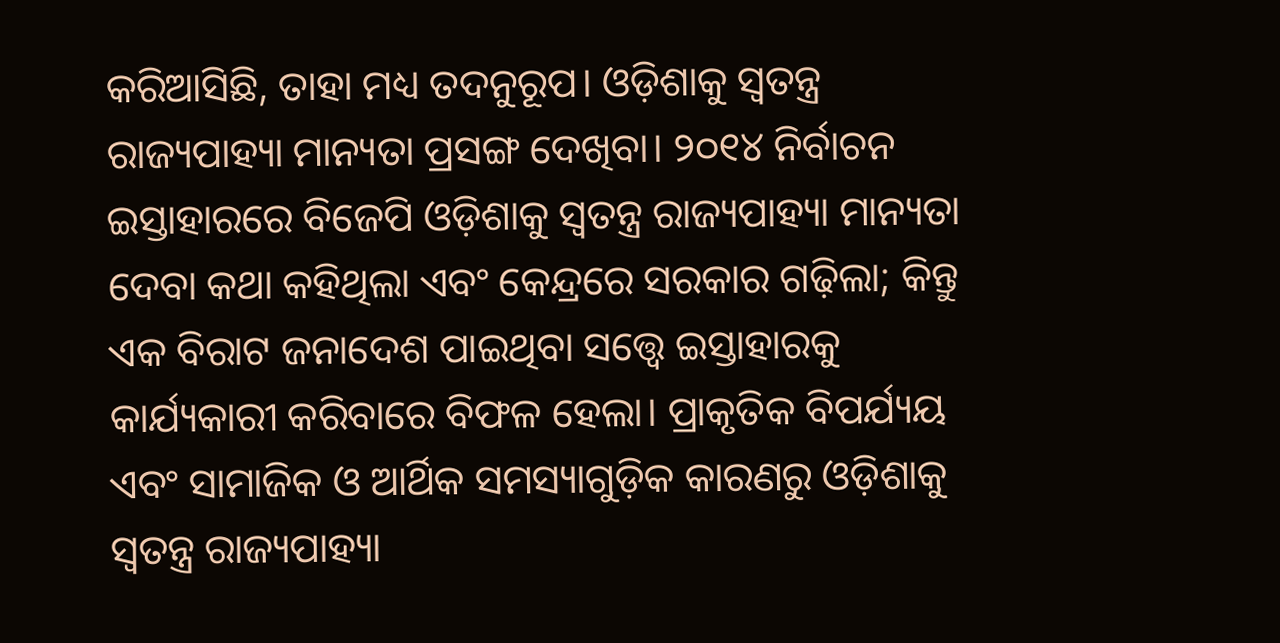କରିଆସିଛି, ତାହା ମଧ୍ୟ ତଦନୁରୂପ। ଓଡ଼ିଶାକୁ ସ୍ବତନ୍ତ୍ର ରାଜ୍ୟପାହ୍ୟା ମାନ୍ୟତା ପ୍ରସଙ୍ଗ ଦେଖିବା। ୨୦୧୪ ନିର୍ବାଚନ ଇସ୍ତାହାରରେ ବିଜେପି ଓଡ଼ିଶାକୁ ସ୍ବତନ୍ତ୍ର ରାଜ୍ୟପାହ୍ୟା ମାନ୍ୟତା ଦେବା କଥା କହିଥିଲା ଏବଂ କେନ୍ଦ୍ରରେ ସରକାର ଗଢ଼ିଲା; କିନ୍ତୁ ଏକ ବିରାଟ ଜନାଦେଶ ପାଇଥିବା ସତ୍ତ୍ବେ ଇସ୍ତାହାରକୁ କାର୍ଯ୍ୟକାରୀ କରିବାରେ ବିଫଳ ହେଲା। ପ୍ରାକୃତିକ ବିପର୍ଯ୍ୟୟ ଏବଂ ସାମାଜିକ ଓ ଆର୍ଥିକ ସମସ୍ୟାଗୁଡ଼ିକ କାରଣରୁ ଓଡ଼ିଶାକୁ ସ୍ବତନ୍ତ୍ର ରାଜ୍ୟପାହ୍ୟା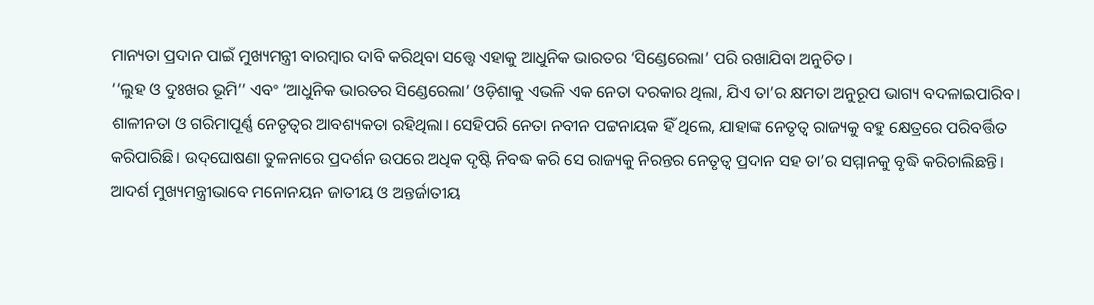ମାନ୍ୟତା ପ୍ରଦାନ ପାଇଁ ମୁଖ୍ୟମନ୍ତ୍ରୀ ବାରମ୍ବାର ଦାବି କରିଥିବା ସତ୍ତ୍ବେ ଏହାକୁ ଆଧୁନିକ ଭାରତର ‘ସିଣ୍ଡେରେଲା’ ପରି ରଖାଯିବା ଅନୁଚିତ।
‘‘ଲୁହ ଓ ଦୁଃଖର ଭୂମି’’ ଏବଂ ‘ଆଧୁନିକ ଭାରତର ସିଣ୍ଡେରେଲା’ ଓଡ଼ିଶାକୁ ଏଭଳି ଏକ ନେତା ଦରକାର ଥିଲା, ଯିଏ ତା’ର କ୍ଷମତା ଅନୁରୂପ ଭାଗ୍ୟ ବଦଳାଇପାରିବ। ଶାଳୀନତା ଓ ଗରିମାପୂର୍ଣ୍ଣ ନେତୃତ୍ବର ଆବଶ୍ୟକତା ରହିଥିଲା। ସେହିପରି ନେତା ନବୀନ ପଟ୍ଟନାୟକ ହିଁ ଥିଲେ, ଯାହାଙ୍କ ନେତୃତ୍ବ ରାଜ୍ୟକୁ ବହୁ କ୍ଷେତ୍ରରେ ପରିବର୍ତ୍ତିତ କରିପାରିଛି। ଉଦ୍‌ଘୋଷଣା ତୁଳନାରେ ପ୍ରଦର୍ଶନ ଉପରେ ଅଧିକ ଦୃଷ୍ଟି ନିବଦ୍ଧ କରି ସେ ରାଜ୍ୟକୁ ନିରନ୍ତର ନେତୃତ୍ବ ପ୍ରଦାନ ସହ ତା’ର ସମ୍ମାନକୁ ବୃଦ୍ଧି କରିଚାଲିଛନ୍ତି। ଆଦର୍ଶ ମୁଖ୍ୟମନ୍ତ୍ରୀଭାବେ ମନୋନୟନ ଜାତୀୟ ଓ ଅନ୍ତର୍ଜାତୀୟ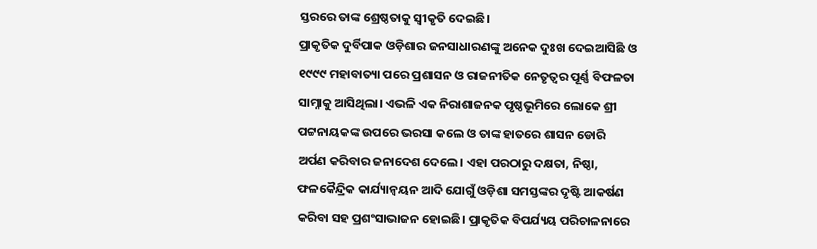ସ୍ତରରେ ତାଙ୍କ ଶ୍ରେଷ୍ଠତାକୁ ସ୍ବୀକୃତି ଦେଇଛି।
ପ୍ରାକୃତିକ ଦୁର୍ବିପାକ ଓଡ଼ିଶାର ଜନସାଧାରଣଙ୍କୁ ଅନେକ ଦୁଃଖ ଦେଇଆସିଛି ଓ ୧୯୯୯ ମହାବାତ୍ୟା ପରେ ପ୍ରଶାସନ ଓ ରାଜନୀତିକ ନେତୃତ୍ବର ପୂର୍ଣ୍ଣ ବିଫଳତା ସାମ୍ନାକୁ ଆସିଥିଲା। ଏଭଳି ଏକ ନିରାଶାଜନକ ପୃଷ୍ଠଭୂମିରେ ଲୋକେ ଶ୍ରୀ ପଟ୍ଟନାୟକଙ୍କ ଉପରେ ଭରସା କଲେ ଓ ତାଙ୍କ ହାତରେ ଶାସନ ଡୋରି ଅର୍ପଣ କରିବାର ଜନାଦେଶ ଦେଲେ। ଏହା ପରଠାରୁ ଦକ୍ଷତା, ନିଷ୍ଠା, ଫଳକୈନ୍ଦ୍ରିକ କାର୍ଯ୍ୟାନ୍ବୟନ ଆଦି ଯୋଗୁଁ ଓଡ଼ିଶା ସମସ୍ତଙ୍କର ଦୃଷ୍ଟି ଆକର୍ଷଣ କରିବା ସହ ପ୍ରଶଂସାଭାଜନ ହୋଇଛି। ପ୍ରାକୃତିକ ବିପର୍ଯ୍ୟୟ ପରିଚାଳନାରେ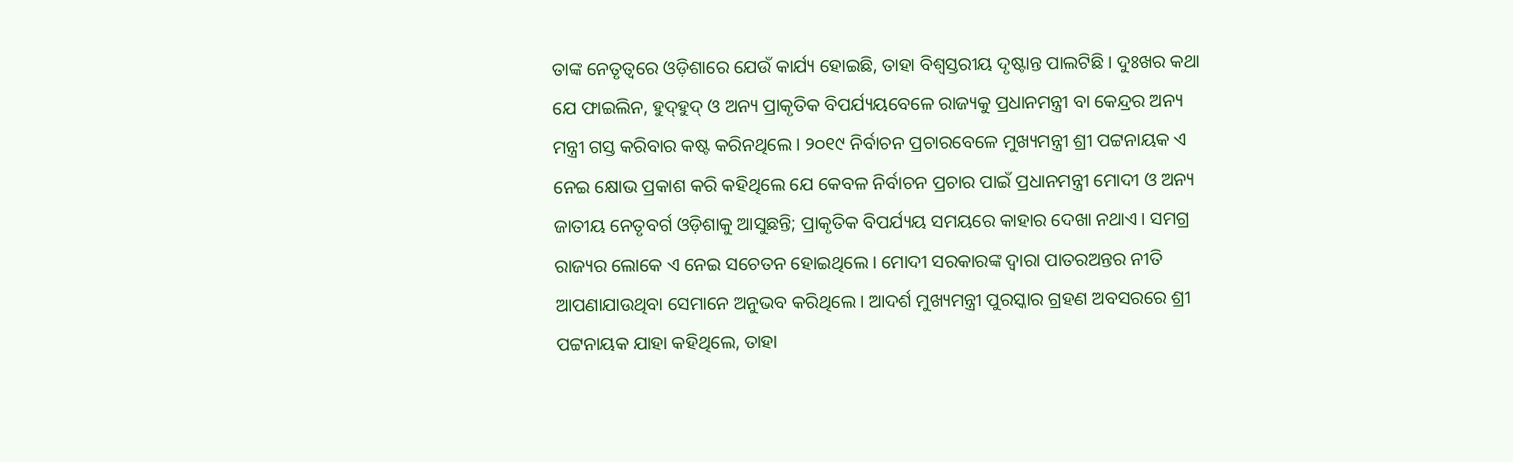ତାଙ୍କ ନେତୃତ୍ବରେ ଓଡ଼ିଶାରେ ଯେଉଁ କାର୍ଯ୍ୟ ହୋଇଛି, ତାହା ବିଶ୍ବସ୍ତରୀୟ ଦୃଷ୍ଟାନ୍ତ ପାଲଟିଛି। ଦୁଃଖର କଥା ଯେ ଫାଇଲିନ, ହୁଦ୍‌ହୁଦ୍‌ ଓ ଅନ୍ୟ ପ୍ରାକୃତିକ ବିପର୍ଯ୍ୟୟବେଳେ ରାଜ୍ୟକୁ ପ୍ରଧାନମନ୍ତ୍ରୀ ବା କେନ୍ଦ୍ରର ଅନ୍ୟ ମନ୍ତ୍ରୀ ଗସ୍ତ କରିବାର କଷ୍ଟ କରିନଥିଲେ। ୨୦୧୯ ନିର୍ବାଚନ ପ୍ରଚାରବେଳେ ମୁଖ୍ୟମନ୍ତ୍ରୀ ଶ୍ରୀ ପଟ୍ଟନାୟକ ଏ ନେଇ କ୍ଷୋଭ ପ୍ରକାଶ କରି କହିଥିଲେ ଯେ କେବଳ ନିର୍ବାଚନ ପ୍ରଚାର ପାଇଁ ପ୍ରଧାନମନ୍ତ୍ରୀ ମୋଦୀ ଓ ଅନ୍ୟ ଜାତୀୟ ନେତୃବର୍ଗ ଓଡ଼ିଶାକୁ ଆସୁଛନ୍ତି; ପ୍ରାକୃତିକ ବିପର୍ଯ୍ୟୟ ସମୟରେ କାହାର ଦେଖା ନଥାଏ। ସମଗ୍ର ରାଜ୍ୟର ଲୋକେ ଏ ନେଇ ସଚେତନ ହୋଇଥିଲେ। ମୋଦୀ ସରକାରଙ୍କ ଦ୍ବାରା ପାତରଅନ୍ତର ନୀତି ଆପଣାଯାଉଥିବା ସେମାନେ ଅନୁଭବ କରିଥିଲେ। ଆଦର୍ଶ ମୁଖ୍ୟମନ୍ତ୍ରୀ ପୁରସ୍କାର ଗ୍ରହଣ ଅବସରରେ ଶ୍ରୀ ପଟ୍ଟନାୟକ ଯାହା କହିଥିଲେ, ତାହା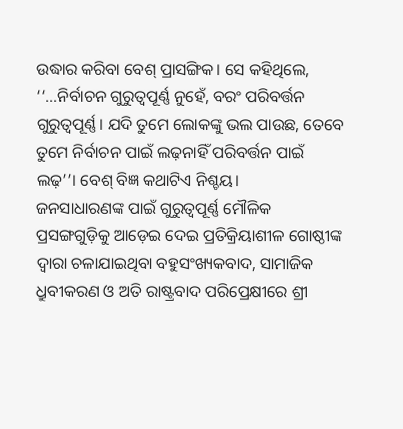ଉଦ୍ଧାର କରିବା ବେଶ୍ ପ୍ରାସଙ୍ଗିକ। ସେ କହିଥିଲେ, ‘‘…ନିର୍ବାଚନ ଗୁରୁତ୍ବପୂର୍ଣ୍ଣ ନୁହେଁ, ବରଂ ପରିବର୍ତ୍ତନ ଗୁରୁତ୍ବପୂର୍ଣ୍ଣ। ଯଦି ତୁମେ ଲୋକଙ୍କୁ ଭଲ ପାଉଛ, ତେବେ ତୁମେ ନିର୍ବାଚନ ପାଇଁ ଲଢ଼ନାହିଁ ପରିବର୍ତ୍ତନ ପାଇଁ ଲଢ଼’’। ବେଶ୍‌ ବିଜ୍ଞ କଥାଟିଏ ନିଶ୍ଚୟ।
ଜନସାଧାରଣଙ୍କ ପାଇଁ ଗୁରୁତ୍ବପୂର୍ଣ୍ଣ ମୌଳିକ ପ୍ରସଙ୍ଗଗୁଡ଼ିକୁ ଆଡ଼େଇ ଦେଇ ପ୍ରତିକ୍ରିୟାଶୀଳ ଗୋଷ୍ଠୀଙ୍କ ଦ୍ବାରା ଚଳାଯାଇଥିବା ବହୁସଂଖ୍ୟକବାଦ, ସାମାଜିକ ଧ୍ରୁବୀକରଣ ଓ ଅତି ରାଷ୍ଟ୍ରବାଦ ପରିପ୍ରେକ୍ଷୀରେ ଶ୍ରୀ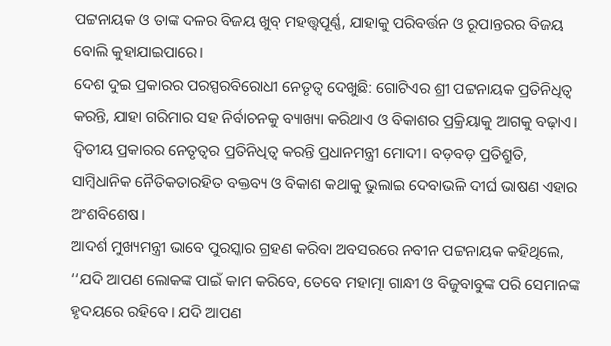ପଟ୍ଟନାୟକ ଓ ତାଙ୍କ ଦଳର ବିଜୟ ଖୁବ୍ ମହତ୍ତ୍ବପୂର୍ଣ୍ଣ, ଯାହାକୁ ପରିବର୍ତ୍ତନ ଓ ରୂପାନ୍ତରର ବିଜୟ ବୋଲି କୁହାଯାଇପାରେ।
ଦେଶ ଦୁଇ ପ୍ରକାରର ପରସ୍ପରବିରୋଧୀ ନେତୃତ୍ବ ଦେଖୁଛି: ଗୋଟିଏର ଶ୍ରୀ ପଟ୍ଟନାୟକ ପ୍ରତିନିଧିତ୍ବ କରନ୍ତି, ଯାହା ଗରିମାର ସହ ନିର୍ବାଚନକୁ ବ୍ୟାଖ୍ୟା କରିଥାଏ ଓ ବିକାଶର ପ୍ରକ୍ରିୟାକୁ ଆଗକୁ ବଢ଼ାଏ। ଦ୍ବିତୀୟ ପ୍ରକାରର ନେତୃତ୍ବର ପ୍ରତିନିଧିତ୍ବ କରନ୍ତି ପ୍ରଧାନମନ୍ତ୍ରୀ ମୋଦୀ। ବଡ଼ବଡ଼ ପ୍ରତିଶ୍ରୁତି, ସାମ୍ବିଧାନିକ ନୈତିକତାରହିତ ବକ୍ତବ୍ୟ ଓ ବିକାଶ କଥାକୁ ଭୁଲାଇ ଦେବାଭଳି ଦୀର୍ଘ ଭାଷଣ ଏହାର ଅଂଶବିଶେଷ।
ଆଦର୍ଶ ମୁଖ୍ୟମନ୍ତ୍ରୀ ଭାବେ ପୁରସ୍କାର ଗ୍ରହଣ କରିବା ଅବସରରେ ନବୀନ ପଟ୍ଟନାୟକ କହିଥିଲେ, ‘‘ଯଦି ଆପଣ ଲୋକଙ୍କ ପାଇଁ କାମ କରିବେ, ତେବେ ମହାତ୍ମା ଗାନ୍ଧୀ ଓ ବିଜୁବାବୁଙ୍କ ପରି ସେମାନଙ୍କ ହୃଦୟରେ ରହିବେ। ଯଦି ଆପଣ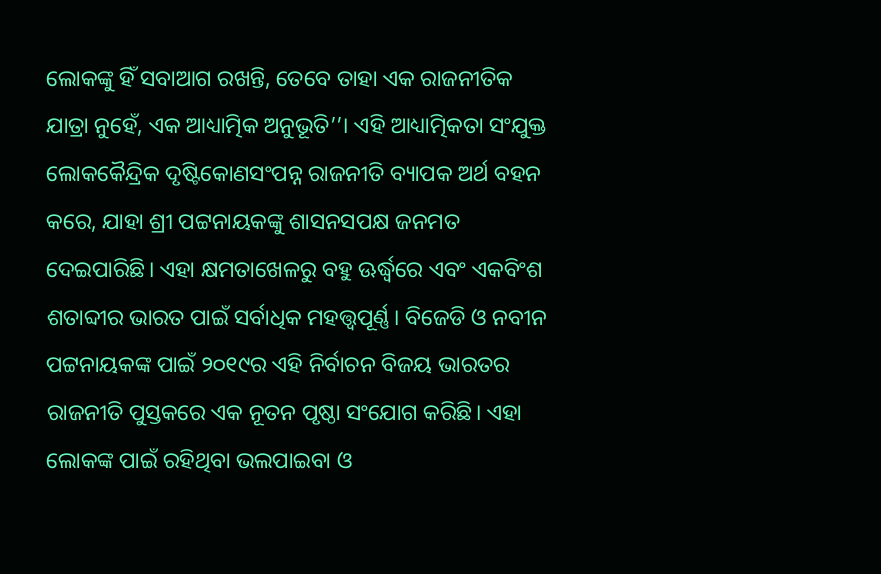ଲୋକଙ୍କୁ ହିଁ ସବାଆଗ ରଖନ୍ତି, ତେବେ ତାହା ଏକ ରାଜନୀତିକ ଯାତ୍ରା ନୁହେଁ, ଏକ ଆଧ୍ୟାତ୍ମିକ ଅନୁଭୂତି’’। ଏହି ଆଧ୍ୟାତ୍ମିକତା ସଂଯୁକ୍ତ ଲୋକକୈନ୍ଦ୍ରିକ ଦୃଷ୍ଟିକୋଣସଂପନ୍ନ ରାଜନୀତି ବ୍ୟାପକ ଅର୍ଥ ବହନ କରେ, ଯାହା ଶ୍ରୀ ପଟ୍ଟନାୟକଙ୍କୁ ଶାସନସପକ୍ଷ ଜନମତ ଦେଇପାରିଛି। ଏହା କ୍ଷମତାଖେଳରୁ ବହୁ ଊର୍ଦ୍ଧ୍ବରେ ଏବଂ ଏକବିଂଶ ଶତାବ୍ଦୀର ଭାରତ ପାଇଁ ସର୍ବାଧିକ ମହତ୍ତ୍ବପୂର୍ଣ୍ଣ। ବିଜେଡି ଓ ନବୀନ ପଟ୍ଟନାୟକଙ୍କ ପାଇଁ ୨୦୧୯ର ଏହି ନିର୍ବାଚନ ବିଜୟ ଭାରତର ରାଜନୀତି ପୁସ୍ତକରେ ଏକ ନୂତନ ପୃଷ୍ଠା ସଂଯୋଗ କରିଛି। ଏହା ଲୋକଙ୍କ ପାଇଁ ରହିଥିବା ଭଲପାଇବା ଓ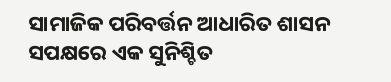ସାମାଜିକ ପରିବର୍ତ୍ତନ ଆଧାରିତ ଶାସନ ସପକ୍ଷରେ ଏକ ସୁନିଶ୍ଚିତ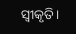ସ୍ବୀକୃତି।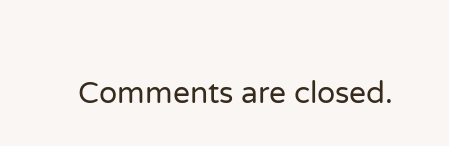Comments are closed.